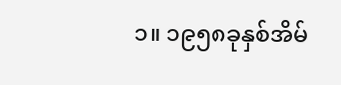၁။ ၁၉၅၈ခုနှစ်အိမ်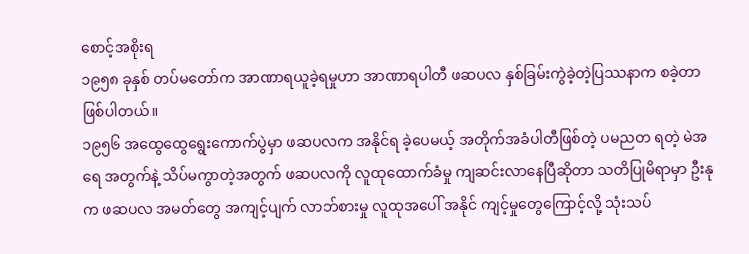စောင့်အစိုးရ
၁၉၅၈ ခုနှစ် တပ်မတော်က အာဏာရယူခဲ့ရမှုဟာ အာဏာရပါတီ ဖဆပလ နှစ်ခြမ်းကွဲခဲ့တဲ့ပြဿနာက စခဲ့တာ ဖြစ်ပါတယ်။
၁၉၅၆ အထွေထွေရွေးကောက်ပွဲမှာ ဖဆပလက အနိုင်ရ ခဲ့ပေမယ့် အတိုက်အခံပါတီဖြစ်တဲ့ ပမညတ ရတဲ့ မဲအရေ အတွက်နဲ့ သိပ်မကွာတဲ့အတွက် ဖဆပလကို လူထုထောက်ခံမှု ကျဆင်းလာနေပြီဆိုတာ သတိပြုမိရာမှာ ဦးနုက ဖဆပလ အမတ်တွေ အကျင့်ပျက် လာဘ်စားမှု လူထုအပေါ် အနိုင် ကျင့်မှုတွေကြောင့်လို့ သုံးသပ်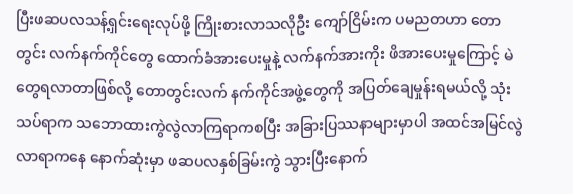ပြီးဖဆပလသန့်ရှင်းရေးလုပ်ဖို့ ကြိုးစားလာသလိုဦး ကျော်ငြိမ်းက ပမညတဟာ တောတွင်း လက်နက်ကိုင်တွေ ထောက်ခံအားပေးမှုနဲ့ လက်နက်အားကိုး ဖိအားပေးမှုကြောင့် မဲတွေရလာတာဖြစ်လို့ တောတွင်းလက် နက်ကိုင်အဖွဲ့တွေကို အပြတ်ချေမှုန်းရမယ်လို့ သုံးသပ်ရာက သဘောထားကွဲလွဲလာကြရာကစပြီး အခြားပြဿနာများမှာပါ အထင်အမြင်လွဲလာရာကနေ နောက်ဆုံးမှာ ဖဆပလနှစ်ခြမ်းကွဲ သွားပြီးနောက်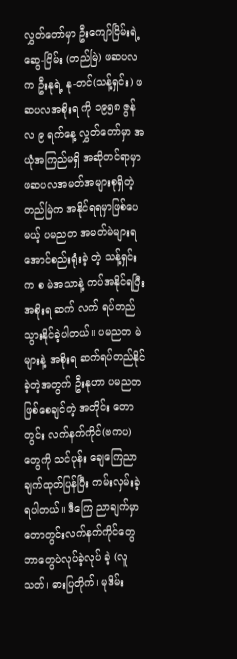လွှတ်တော်မှာ ဦးကျော်ငြိမ်းရဲ့ဆွေ-ငြိမ်း (တည်မြဲ) ဖဆပလက ဦးနုရဲ့ နု-တင်(သန့်ရှင်း) ဖဆပလအစိုးရ ကို ၁၉၅၈ ဇွန်လ ၉ ရက်နေ့ လွှတ်တော်မှာ အယုံအကြည်မရှိ အဆိုတင်ရာမှာ ဖဆပလအမတ်အများစုရှိတဲ့ တည်မြဲက အနိုင်ရရမှာဖြစ်ပေမယ့် ပမညတ အမတ်မဲများရအောင်စည်းရုံးခဲ့ တဲ့ သန့်ရှင်းက စ မဲအသာနဲ့ ကပ်အနိုင်ရပြီး အစိုးရ ဆက် လက် ရပ်တည်သွားနိုင်ခဲ့ပါတယ်။ ပမညတ မဲများနဲ့ အစိုးရ ဆက်ရပ်တည်နိုင်ခဲ့တဲ့အတွက် ဦးနုဟာ ပမညတ ဖြစ်စေချင်တဲ့ အတိုင်း တောတွင်း လက်နက်ကိုင်(ဗကပ)တွေကို သင်ပုန်း ချေကြေညာ ချက်ထုတ်ပြန်ပြီး ကမ်းလှမ်းခဲ့ရပါတယ်။ ဒီကြေ ညာချက်မှာ တောတွင်းလက်နက်ကိုင်တွေ ဘာတွေပဲလုပ်ခဲ့လုပ် ခဲ့ (လူသတ်၊ ဓားပြတိုက်၊ မုဒိမ်း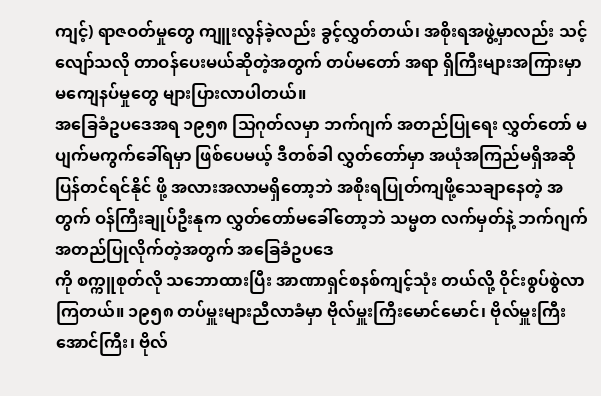ကျင့်) ရာဇဝတ်မှုတွေ ကျူးလွန်ခဲ့လည်း ခွင့်လွှတ်တယ်၊ အစိုးရအဖွဲ့မှာလည်း သင့် လျော်သလို တာဝန်ပေးမယ်ဆိုတဲ့အတွက် တပ်မတော် အရာ ရှိကြီးများအကြားမှာ မကျေနပ်မှုတွေ များပြားလာပါတယ်။
အခြေခံဥပဒေအရ ၁၉၅၈ သြဂုတ်လမှာ ဘက်ဂျက် အတည်ပြုရေး လွှတ်တော် မပျက်မကွက်ခေါ်ရမှာ ဖြစ်ပေမယ့် ဒီတစ်ခါ လွှတ်တော်မှာ အယုံအကြည်မရှိအဆိုပြန်တင်ရင်နိုင် ဖို့ အလားအလာမရှိတော့ဘဲ အစိုးရပြုတ်ကျဖို့သေချာနေတဲ့ အတွက် ဝန်ကြီးချုပ်ဦးနုက လွှတ်တော်မခေါ်တော့ဘဲ သမ္မတ လက်မှတ်နဲ့ ဘက်ဂျက်အတည်ပြုလိုက်တဲ့အတွက် အခြေခံဥပဒေ
ကို စက္ကူစုတ်လို သဘောထားပြီး အာဏာရှင်စနစ်ကျင့်သုံး တယ်လို့ ဝိုင်းစွပ်စွဲလာကြတယ်။ ၁၉၅၈ တပ်မှူးများညီလာခံမှာ ဗိုလ်မှူးကြီးမောင်မောင်၊ ဗိုလ်မှူးကြီးအောင်ကြီး၊ ဗိုလ်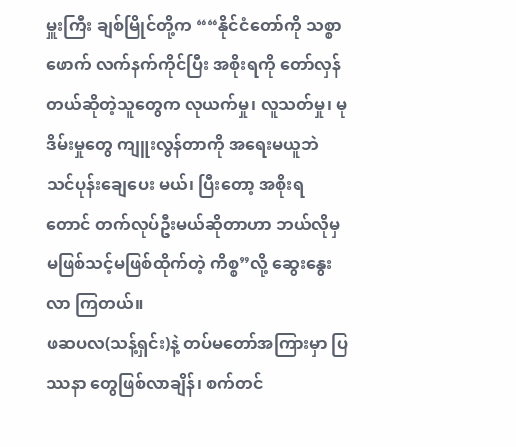မှူးကြီး ချစ်မြိုင်တို့က ““နိုင်ငံတော်ကို သစ္စာဖောက် လက်နက်ကိုင်ပြီး အစိုးရကို တော်လှန်တယ်ဆိုတဲ့သူတွေက လုယက်မှု၊ လူသတ်မှု၊ မုဒိမ်းမှုတွေ ကျူးလွန်တာကို အရေးမယူဘဲ သင်ပုန်းချေပေး မယ်၊ ပြီးတော့ အစိုးရတောင် တက်လုပ်ဦးမယ်ဆိုတာဟာ ဘယ်လိုမှ မဖြစ်သင့်မဖြစ်ထိုက်တဲ့ ကိစ္စ”လို့ ဆွေးနွေးလာ ကြတယ်။
ဖဆပလ(သန့်ရှင်း)နဲ့ တပ်မတော်အကြားမှာ ပြဿနာ တွေဖြစ်လာချိန်၊ စက်တင်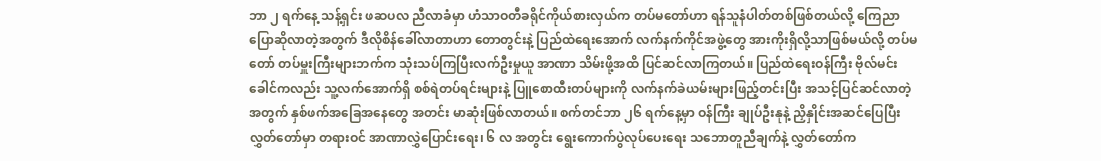ဘာ ၂ ရက်နေ့ သန့်ရှင်း ဖဆပလ ညီလာခံမှာ ဟံသာဝတီခရိုင်ကိုယ်စားလှယ်က တပ်မတော်ဟာ ရန်သူနံပါတ်တစ်ဖြစ်တယ်လို့ ကြေညာပြောဆိုလာတဲ့အတွက် ဒီလိုစိန်ခေါ်လာတာဟာ တောတွင်းနဲ့ ပြည်ထဲရေးအောက် လက်နက်ကိုင်အဖွဲ့တွေ အားကိုးရှိလို့သာဖြစ်မယ်လို့ တပ်မတော် တပ်မှူးကြီးများဘက်က သုံးသပ်ကြပြီးလက်ဦးမှုယူ အာဏာ သိမ်းဖို့အထိ ပြင်ဆင်လာကြတယ်။ ပြည်ထဲရေးဝန်ကြီး ဗိုလ်မင်းခေါင်ကလည်း သူ့လက်အောက်ရှိ စစ်ရဲတပ်ရင်းများနဲ့ ပြူစောထီးတပ်များကို လက်နက်ခဲယမ်းများဖြည့်တင်းပြီး အသင့်ပြင်ဆင်လာတဲ့အတွက် နှစ်ဖက်အခြေအနေတွေ အတင်း မာဆုံးဖြစ်လာတယ်။ စက်တင်ဘာ ၂၆ ရက်နေ့မှာ ဝန်ကြီး ချုပ်ဦးနုနဲ့ ညှိနှိုင်းအဆင်ပြေပြီး လွှတ်တော်မှာ တရားဝင် အာဏာလွှဲပြောင်းရေး၊ ၆ လ အတွင်း ရွေးကောက်ပွဲလုပ်ပေးရေး သဘောတူညီချက်နဲ့ လွှတ်တော်က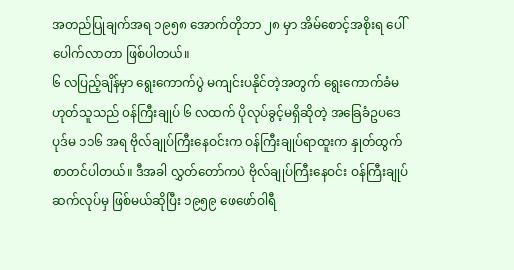အတည်ပြုချက်အရ ၁၉၅၈ အောက်တိုဘာ ၂၈ မှာ အိမ်စောင့်အစိုးရ ပေါ်ပေါက်လာတာ ဖြစ်ပါတယ်။
၆ လပြည့်ချိန်မှာ ရွေးကောက်ပွဲ မကျင်းပနိုင်တဲ့အတွက် ရွေးကောက်ခံမဟုတ်သူသည် ၀န်ကြီးချုပ် ၆ လထက် ပိုလုပ်ခွင့်မရှိဆိုတဲ့ အခြေခံဥပဒေပုဒ်မ ၁၁၆ အရ ဗိုလ်ချုပ်ကြီးနေဝင်းက ဝန်ကြီးချုပ်ရာထူးက နှုတ်ထွက်စာတင်ပါတယ်။ ဒီအခါ လွှတ်တော်ကပဲ ဗိုလ်ချုပ်ကြီးနေဝင်း ဝန်ကြီးချုပ်ဆက်လုပ်မှ ဖြစ်မယ်ဆိုပြီး ၁၉၅၉ ဖေဖော်ဝါရီ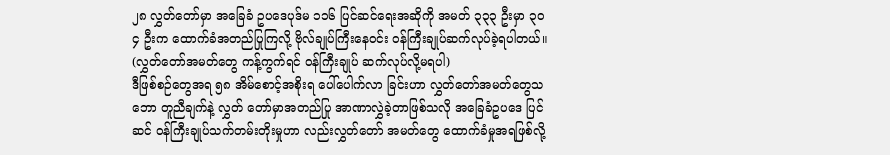၂၈ လွှတ်တော်မှာ အခြေခံ ဥပဒေပုဒ်မ ၁၁၆ ပြင်ဆင်ရေးအဆိုကို အမတ် ၃၃၃ ဦးမှာ ၃ဝ၄ ဦးက ထောက်ခံအတည်ပြုကြလို့ ဗိုလ်ချုပ်ကြီးနေဝင်း ဝန်ကြီးချုပ်ဆက်လုပ်ခဲ့ရပါတယ်။ (လွှတ်တော်အမတ်တွေ ကန့်ကွက်ရင် ဝန်ကြီးချုပ် ဆက်လုပ်လို့မရပါ)
ဒီဖြစ်စဉ်တွေအရ ၅၈ အိမ်စောင့်အစိုးရ ပေါ်ပေါက်လာ ခြင်းဟာ လွှတ်တော်အမတ်တွေသဘော တူညီချက်နဲ့ လွှတ် တော်မှာအတည်ပြု အာဏာလွှဲခဲ့တာဖြစ်သလို အခြေခံဥပဒေ ပြင်ဆင် ဝန်ကြီးချုပ်သက်တမ်းတိုးမှုဟာ လည်းလွှတ်တော် အမတ်တွေ ထောက်ခံမှုအရဖြစ်လို့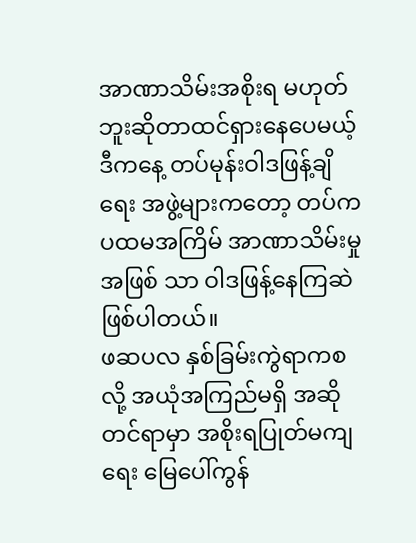အာဏာသိမ်းအစိုးရ မဟုတ် ဘူးဆိုတာထင်ရှားနေပေမယ့် ဒီကနေ့ တပ်မုန်းဝါဒဖြန့်ချိရေး အဖွဲ့များကတော့ တပ်က ပထမအကြိမ် အာဏာသိမ်းမှုအဖြစ် သာ ဝါဒဖြန့်နေကြဆဲဖြစ်ပါတယ်။
ဖဆပလ နှစ်ခြမ်းကွဲရာကစလို့ အယုံအကြည်မရှိ အဆိုတင်ရာမှာ အစိုးရပြုတ်မကျရေး မြေပေါ်ကွန်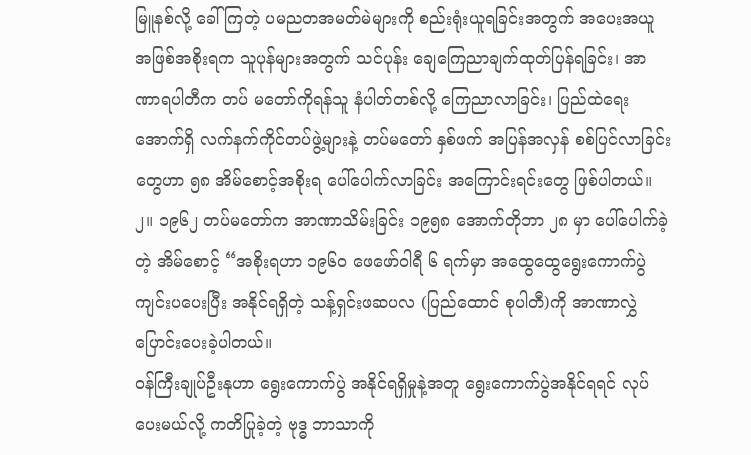မြူနစ်လို့ ခေါ်ကြတဲ့ ပမညတအမတ်မဲများကို စည်းရုံးယူရခြင်းအတွက် အပေးအယူအဖြစ်အစိုးရက သူပုန်များအတွက် သင်ပုန်း ချေကြေညာချက်ထုတ်ပြန်ရခြင်း၊ အာဏာရပါတီက တပ် မတော်ကိုရန်သူ နံပါတ်တစ်လို့ ကြေညာလာခြင်း၊ ပြည်ထဲရေး အောက်ရှိ လက်နက်ကိုင်တပ်ဖွဲ့များနဲ့ တပ်မတော် နှစ်ဖက် အပြန်အလှန် စစ်ပြင်လာခြင်းတွေဟာ ၅၈ အိမ်စောင့်အစိုးရ ပေါ်ပေါက်လာခြင်း အကြောင်းရင်းတွေ ဖြစ်ပါတယ်။
၂။ ၁၉၆၂ တပ်မတော်က အာဏာသိမ်းခြင်း ၁၉၅၈ အောက်တိုဘာ ၂၈ မှာ ပေါ်ပေါက်ခဲ့တဲ့ အိမ်စောင့် “အစိုးရဟာ ၁၉၆၀ ဖေဖော်ဝါရီ ၆ ရက်မှာ အထွေထွေရွေးကောက်ပွဲ ကျင်းပပေးပြီး အနိုင်ရရှိတဲ့ သန့်ရှင်းဖဆပလ (ပြည်ထောင် စုပါတီ)ကို အာဏာလွှဲပြောင်းပေးခဲ့ပါတယ်။
ဝန်ကြီးချုပ်ဦးနုဟာ ရွေးကောက်ပွဲ အနိုင်ရရှိမှုနဲ့အတူ ရွေးကောက်ပွဲအနိုင်ရရင် လုပ်ပေးမယ်လို့ ကတိပြုခဲ့တဲ့ ဗုဒ္ဓ ဘာသာကို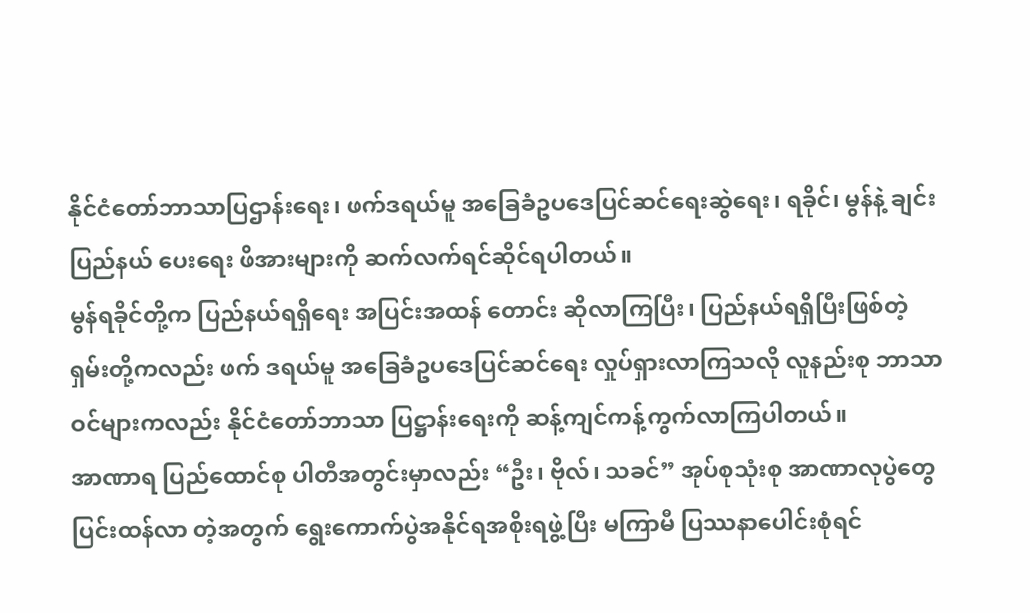နိုင်ငံတော်ဘာသာပြဌာန်းရေး၊ ဖက်ဒရယ်မူ အခြေခံဥပဒေပြင်ဆင်ရေးဆွဲရေး၊ ရခိုင်၊ မွန်နဲ့ ချင်းပြည်နယ် ပေးရေး ဖိအားများကို ဆက်လက်ရင်ဆိုင်ရပါတယ်။
မွန်ရခိုင်တို့က ပြည်နယ်ရရှိရေး အပြင်းအထန် တောင်း ဆိုလာကြပြီး၊ ပြည်နယ်ရရှိပြီးဖြစ်တဲ့ ရှမ်းတို့ကလည်း ဖက် ဒရယ်မူ အခြေခံဥပဒေပြင်ဆင်ရေး လှုပ်ရှားလာကြသလို လူနည်းစု ဘာသာဝင်များကလည်း နိုင်ငံတော်ဘာသာ ပြဋ္ဌာန်းရေးကို ဆန့်ကျင်ကန့်ကွက်လာကြပါတယ်။
အာဏာရ ပြည်ထောင်စု ပါတီအတွင်းမှာလည်း “ဦး၊ ဗိုလ်၊ သခင်” အုပ်စုသုံးစု အာဏာလုပွဲတွေ ပြင်းထန်လာ တဲ့အတွက် ရွေးကောက်ပွဲအနိုင်ရအစိုးရဖွဲ့ပြီး မကြာမီ ပြဿနာပေါင်းစုံရင်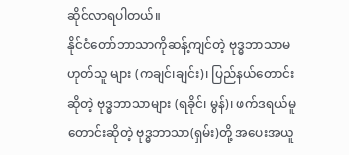ဆိုင်လာရပါတယ်။
နိုင်ငံတော်ဘာသာကိုဆန့်ကျင်တဲ့ ဗုဒ္ဓဘာသာမဟုတ်သူ များ (ကချင်၊ချင်း)၊ ပြည်နယ်တောင်းဆိုတဲ့ ဗုဒ္ဓဘာသာများ (ရခိုင်၊ မွန်)၊ ဖက်ဒရယ်မူတောင်းဆိုတဲ့ ဗုဒ္ဓဘာသာ(ရှမ်း)တို့ အပေးအယူ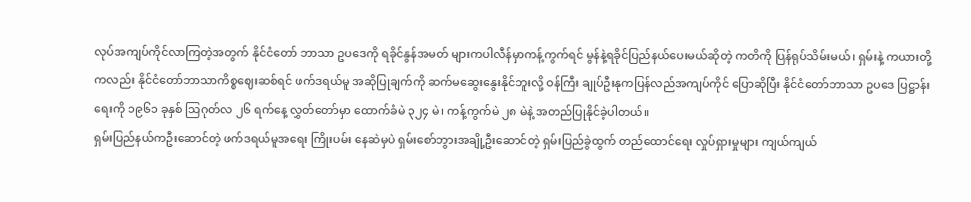လုပ်အကျပ်ကိုင်လာကြတဲ့အတွက် နိုင်ငံတော် ဘာသာ ဥပဒေကို ရခိုင်နွန်အမတ် များကပါလီန်မှာကန့်ကွက်ရင် မွန်နဲ့ရခိုင်ပြည်နယ်ပေးမယ်ဆိုတဲ့ ကတိကို ပြန်ရုပ်သိမ်းမယ်၊ ရှမ်းနဲ့ ကယားတို့ကလည်း နိုင်ငံတော်ဘာသာကိစ္စဈေးဆစ်ရင် ဖက်ဒရယ်မူ အဆိုပြုချက်ကို ဆက်မဆွေးနွေးနိုင်ဘူးလို့ ဝန်ကြီး ချုပ်ဦးနုကပြန်လည်အကျပ်ကိုင် ပြောဆိုပြီး နိုင်ငံတော်ဘာသာ ဥပဒေ ပြဋ္ဌာန်းရေးကို ၁၉၆၁ ခုနှစ် သြဂုတ်လ ၂၆ ရက်နေ့ လွှတ်တော်မှာ ထောက်ခံမဲ ၃၂၄ မဲ၊ ကန့်ကွက်မဲ ၂၈ မဲနဲ့ အတည်ပြုနိုင်ခဲ့ပါတယ်။
ရှမ်းပြည်နယ်ကဦးဆောင်တဲ့ ဖက်ဒရယ်မူအရေး ကြိုးပမ်း နေဆဲမှပဲ ရှမ်းစော်ဘွားအချို့ဦးဆောင်တဲ့ ရှမ်းပြည်ခွဲထွက် တည်ထောင်ရေး လှုပ်ရှားမှုများ ကျယ်ကျယ်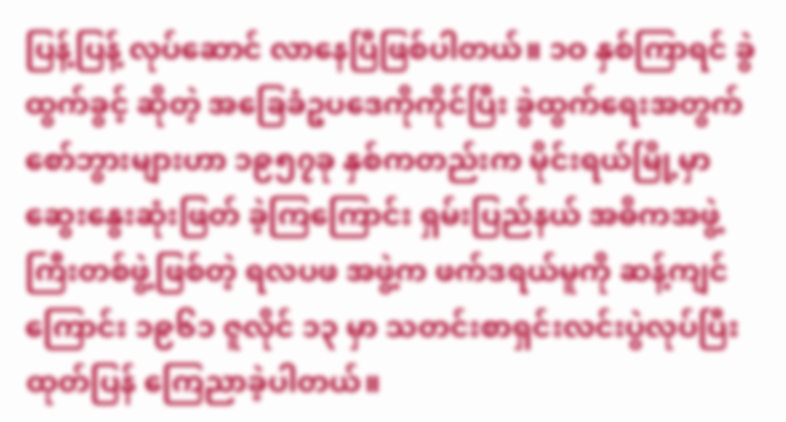ပြန့်ပြန့် လုပ်ဆောင် လာနေပြီဖြစ်ပါတယ်။ ၁ဝ နှစ်ကြာရင် ခွဲထွက်ခွင့် ဆိုတဲ့ အခြေခံဥပဒေကိုကိုင်ပြီး ခွဲထွက်ရေးအတွက် စော်ဘွားများဟာ ၁၉၅၇ခု နှစ်ကတည်းက မိုင်းရယ်မြို့မှာ ဆွေးနွေးဆုံးဖြတ် ခဲ့ကြကြောင်း ရှမ်းပြည်နယ် အဓိကအဖွဲ့ကြီးတစ်ဖွဲ့ဖြစ်တဲ့ ရလပဖ အဖွဲ့က ဖက်ဒရယ်မူကို ဆန့်ကျင်ကြောင်း ၁၉၆၁ ဇူလိုင် ၁၃ မှာ သတင်းစာရှင်းလင်းပွဲလုပ်ပြီး ထုတ်ပြန် ကြေညာခဲ့ပါတယ်။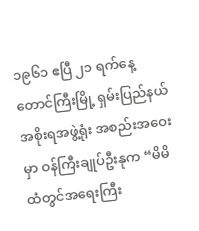၁၉၆၁ ဧပြီ ၂၁ ရက်နေ့ တောင်ကြီးမြို့ ရှမ်းပြည်နယ် အစိုးရအဖွဲ့ရုံး အစည်းအဝေးမှာ ဝန်ကြီးချုပ်ဦးနုက “မိမိ ထံတွင်အရေးကြီး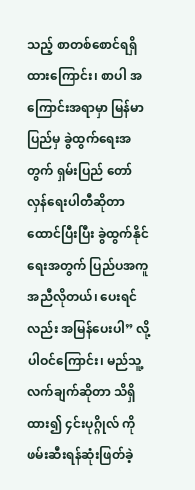သည့် စာတစ်စောင်ရရှိထားကြောင်း၊ စာပါ အကြောင်းအရာမှာ မြန်မာပြည်မှ ခွဲထွက်ရေးအတွက် ရှမ်းပြည် တော်လှန်ရေးပါတီဆိုတာ ထောင်ပြီးပြီး ခွဲထွက်နိုင်ရေးအတွက် ပြည်ပအကူအညီလိုတယ်၊ ပေးရင်လည်း အမြန်ပေးပါ” လို့ ပါဝင်ကြောင်း၊ မည်သူ့လက်ချက်ဆိုတာ သိရှိထား၍ ၄င်းပုဂ္ဂိုလ် ကို ဖမ်းဆီးရန်ဆုံးဖြတ်ခဲ့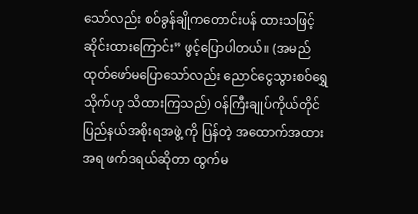သော်လည်း စဝ်ခွန်ချိုကတောင်းပန် ထားသဖြင့် ဆိုင်းထားကြောင်း” ဖွင့်ပြောပါတယ်။ (အမည်ထုတ်ဖော်မပြောသော်လည်း ညောင်ငွေသွားစဝ်ရွှေသိုက်ဟု သိထားကြသည်) ဝန်ကြီးချုပ်ကိုယ်တိုင် ပြည်နယ်အစိုးရအဖွဲ့ ကို ပြန်တဲ့ အထောက်အထားအရ ဖက်ဒရယ်ဆိုတာ ထွက်မ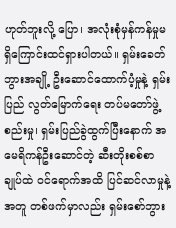ဟုတ်ဘူးလို့ ပြော၊ အလုံးစုံမှန်ကန်မှုမရှိကြောင်းထင်ရှားပါတယ်။ ရှမ်းခေတ်ဘွားအချို့ ဦးဆောင်ထောက်ပံ့မှုနဲ့ ရှမ်းပြည် လွတ်မြောက်ရေး တပ်မတော်ဖွဲ့စည်းမှု၊ ရှမ်းပြည်ခွဲထွက်ပြီးနောက် အမေရိကန်ဦးဆောင်တဲ့ ဆီးတိုးစစ်စာချုပ်ထဲ ဝင်ရောက်အထိ ပြင်ဆင်လာမှုနဲ့အတူ တစ်ဖက်မှာလည်း ရှမ်းစော်ဘွား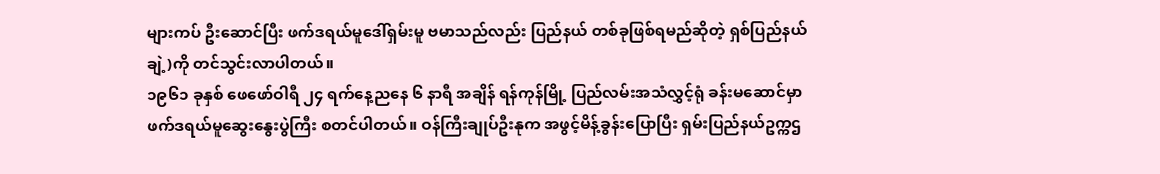များကပ် ဦးဆောင်ပြီး ဖက်ဒရယ်မူဒေါ်ရှမ်းမူ ဗမာသည်လည်း ပြည်နယ် တစ်ခုဖြစ်ရမည်ဆိုတဲ့ ရှစ်ပြည်နယ်ချဲ့)ကို တင်သွင်းလာပါတယ်။
၁၉၆၁ ခုနှစ် ဖေဖော်ဝါရီ ၂၄ ရက်နေ့ညနေ ၆ နာရီ အချိန် ရန်ကုန်မြို့ ပြည်လမ်းအသံလွှင့်ရုံ ခန်းမဆောင်မှာ ဖက်ဒရယ်မူဆွေးနွေးပွဲကြီး စတင်ပါတယ်။ ဝန်ကြီးချုပ်ဦးနုက အဖွင့်မိန့်ခွန်းပြောပြီး ရှမ်းပြည်နယ်ဥက္ကဌ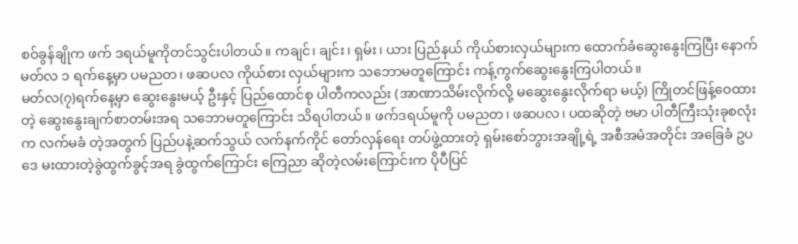စဝ်ခွန်ချိုက ဖက် ဒရယ်မူကိုတင်သွင်းပါတယ်။ ကချင်၊ ချင်း၊ ရှမ်း၊ ယား ပြည်နယ် ကိုယ်စားလှယ်များက ထောက်ခံဆွေးနွေးကြပြီး နောက်မတ်လ ၁ ရက်နေ့မှာ ပမညတ၊ ဖဆပလ ကိုယ်စား လှယ်များက သဘောမတူကြောင်း ကန့်ကွက်ဆွေးနွေးကြပါတယ်။
မတ်လ(၇)ရက်နေ့မှာ ဆွေးနွေးမယ့် ဦးနှင့် ပြည်ထောင်စု ပါတီကလည်း (အာဏာသိမ်းလိုက်လို့ မဆွေးနွေးလိုက်ရာ မယ့်) ကြိုတင်ဖြန့်ဝေထားတဲ့ ဆွေးနွေးချက်စာတမ်းအရ သဘောမတူကြောင်း သိရပါတယ်။ ဖက်ဒရယ်မူကို ပမညတ၊ ဖဆပလ၊ ပထဆိုတဲ့ ဗမာ ပါတီကြီးသုံးခုစလုံးက လက်မခံ တဲ့အတွက် ပြည်ပနဲ့ဆက်သွယ် လက်နက်ကိုင် တော်လှန်ရေး တပ်ဖွဲ့ထားတဲ့ ရှမ်းစော်ဘွားအချို့ရဲ့ အစီအမံအတိုင်း အခြေခံ ဥပဒေ မးထားတဲ့ခွဲထွက်ခွင့်အရ ခွဲထွက်ကြောင်း ကြေညာ ဆိုတဲ့လမ်းကြောင်းက ပိုပီပြင်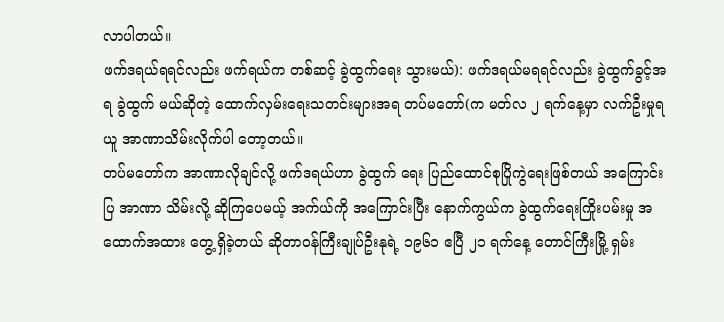လာပါတယ်။
ဖက်ဒရယ်ရရင်လည်း ဖက်ရယ်က တစ်ဆင့် ခွဲထွက်ရေး သွားမယ်): ဖက်ဒရယ်မရရင်လည်း ခွဲထွက်ခွင့်အရ ခွဲထွက် မယ်ဆိုတဲ့ ထောက်လှမ်းရေးသတင်းများအရ တပ်မတော်(က မတ်လ ၂ ရက်နေ့မှာ လက်ဦးမှုရယူ အာဏာသိမ်းလိုက်ပါ တော့တယ်။
တပ်မတော်က အာဏာလိုချင်လို့ ဖက်ဒရယ်ဟာ ခွဲထွက် ရေး ပြည်ထောင်စုပြိုကွဲရေးဖြစ်တယ် အကြောင်းပြ အာဏာ သိမ်းလို့ ဆိုကြပေမယ့် အက်ယ်ကို အကြောင်းပြီး နောက်ကွယ်က ခွဲထွက်ရေးကြိုးပမ်းမှု အထောက်အထား တွေ့ရှိခဲ့တယ် ဆိုတာဝန်ကြီးချုပ်ဦးနုရဲ့ ၁၉၆၁ ဧပြီ ၂၁ ရက်နေ့ တောင်ကြီးမြို့ ရှမ်း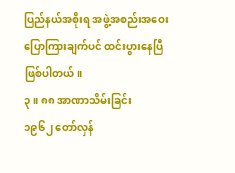ပြည်နယ်အစိုးရ အဖွဲ့အစည်းအဝေး ပြောကြားချက်ပင် ထင်းပွားနေပြီ ဖြစ်ပါတယ်။
၃။ ၈၈ အာဏာသိမ်းခြင်း
၁၉၆၂ တော်လှန်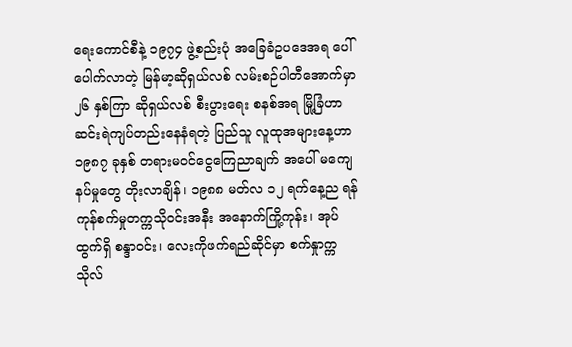ရေးကောင်စီနဲ့ ၁၉၇၄ ဖွဲ့စည်းပုံ အခြေခံဥပဒေအရ ပေါ်ပေါက်လာတဲ့ မြန်မာ့ဆိုရှယ်လစ် လမ်းစဉ်ပါတီအောက်မှာ ၂၆ နှစ်ကြာ ဆိုရှယ်လစ် စီးပွားရေး စနစ်အရ မြို့ခြံဟာ ဆင်းရဲကျပ်တည်းနေနံရတဲ့ ပြည်သူ လူထုအများနေ့ဟာ ၁၉၈၇ ခုနှစ် တရားမဝင်ငွေကြေညာချက် အပေါ် မကျေနပ်မှုတွေ တိုးလာချိန်၊ ၁၉၈၈ မတ်လ ၁၂ ရက်နေ့ည ရန်ကုန်စက်မှုတက္ကသိုဝင်းအနီး အနောက်ကြို့ကုန်း၊ အုပ်ထွက်ရှိ စန္ဒာဝင်း၊ လေးကိုဖက်ရည်ဆိုင်မှာ စက်နှုာက္ကသိုလ်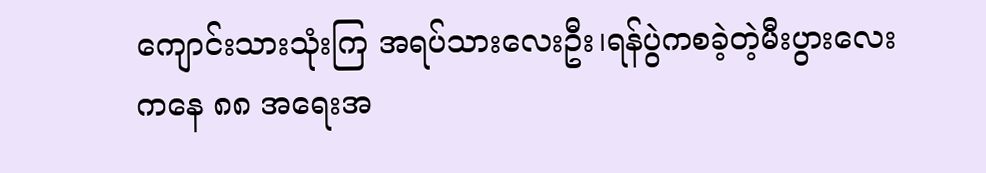ကျောင်းသားသုံးကြ အရပ်သားလေးဦး၊ရန်ပွဲကစခဲ့တဲ့မီးပွားလေး
ကနေ ၈၈ အရေးအ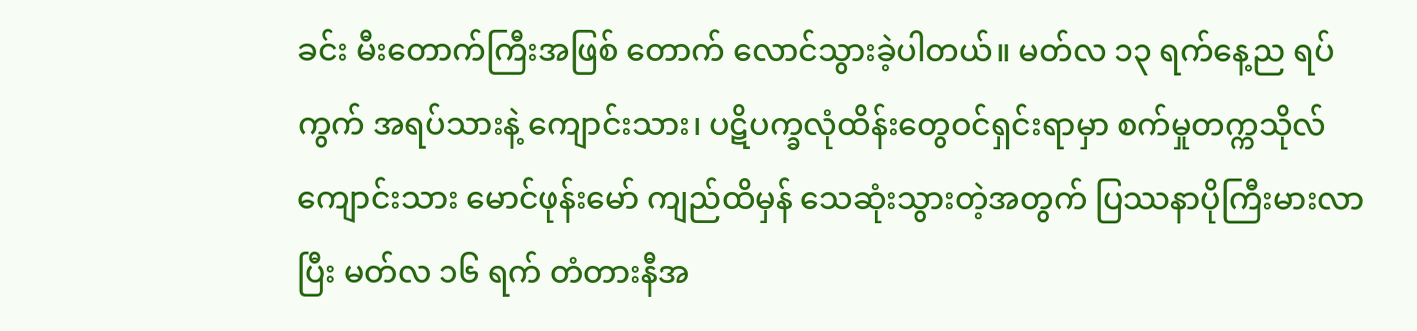ခင်း မီးတောက်ကြီးအဖြစ် တောက် လောင်သွားခဲ့ပါတယ်။ မတ်လ ၁၃ ရက်နေ့ည ရပ်ကွက် အရပ်သားနဲ့ ကျောင်းသား၊ ပဋိပက္ခလုံထိန်းတွေဝင်ရှင်းရာမှာ စက်မှုတက္ကသိုလ်ကျောင်းသား မောင်ဖုန်းမော် ကျည်ထိမှန် သေဆုံးသွားတဲ့အတွက် ပြဿနာပိုကြီးမားလာပြီး မတ်လ ၁၆ ရက် တံတားနီအ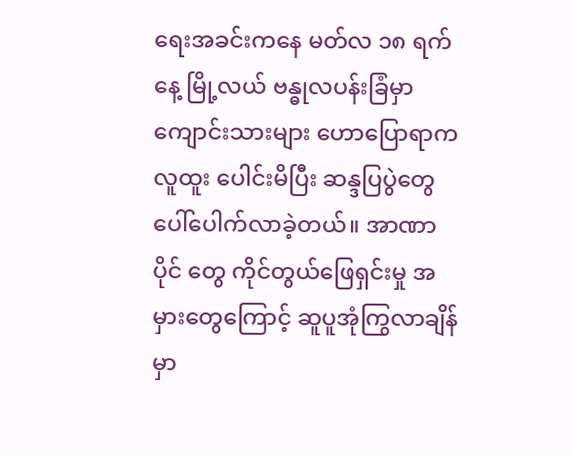ရေးအခင်းကနေ မတ်လ ၁၈ ရက်နေ့ မြို့လယ် ဗန္ဓုလပန်းခြံမှာ ကျောင်းသားများ ဟောပြောရာက လူထူး ပေါင်းမိပြီး ဆန္ဒပြပွဲတွေ ပေါ်ပေါက်လာခဲ့တယ်။ အာဏာပိုင် တွေ ကိုင်တွယ်ဖြေရှင်းမှု အမှားတွေကြောင့် ဆူပူအုံကြွလာချိန် မှာ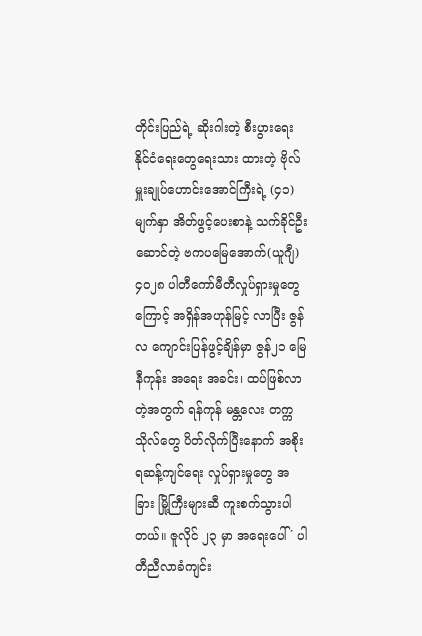တိုင်းပြည်ရဲ့ ဆိုးဂါးတဲ့ စီးပွားရေး နိုင်ငံရေးတွေရေးသား ထားတဲ့ ဗိုလ်မှူးချုပ်ဟောင်းအောင်ကြီးရဲ့ (၄၁)မျက်နှာ အိတ်ဖွင့်ပေးစာနဲ့ သက်ခိုင်ဦးဆောင်တဲ့ ဗကပမြေအောက်(ယူဂျီ) ၄၀၂၈ ပါတီကော်မီတီလှုပ်ရှားမှုတွေကြောင့် အရှိန်အဟုန်မြင့် လာပြီး ဇွန်လ ကျောင်းပြန်ဖွင့်ချိန်မှာ ဇွန်၂၁ မြေနီကုန်း အရေး အခင်း၊ ထပ်ဖြစ်လာတဲ့အတွက် ရန်ကုန် မန္တလေး တက္ကသိုလ်တွေ ပိတ်လိုက်ပြီးနောက် အစိုးရဆန့်ကျင်ရေး လှုပ်ရှားမှုတွေ အခြား မြို့ကြီးများဆီ ကူးစက်သွားပါတယ်။ ဇူလိုင် ၂၃ မှာ အရေးပေါ် ´ ပါတီညီလာခံကျင်း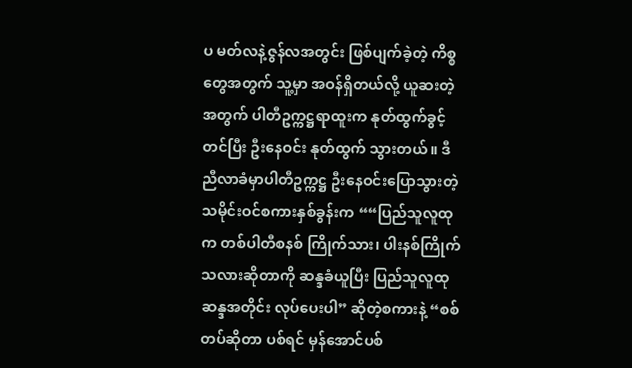ပ မတ်လနဲ့ဇွန်လအတွင်း ဖြစ်ပျက်ခဲ့တဲ့ ကိစ္စတွေအတွက် သူ့မှာ အဝန်ရှိတယ်လို့ ယူဆးတဲ့အတွက် ပါတီဥက္ကဋ္ဌရာထူးက နုတ်ထွက်ခွင့်တင်ပြီး ဦးနေဝင်း နုတ်ထွက် သွားတယ်။ ဒီညီလာခံမှာပါတီဥက္ကဋ္ဌ ဦးနေဝင်းပြောသွားတဲ့ သမိုင်းဝင်စကားနှစ်ခွန်းက ““ပြည်သူလူထုက တစ်ပါတီစနစ် ကြိုက်သား၊ ပါးနစ်ကြိုက်သလားဆိုတာကို ဆန္ဒခံယူပြီး ပြည်သူလူထုဆန္ဒအတိုင်း လုပ်ပေးပါ” ဆိုတဲ့စကားနဲ့ “စစ် တပ်ဆိုတာ ပစ်ရင် မှန်အောင်ပစ်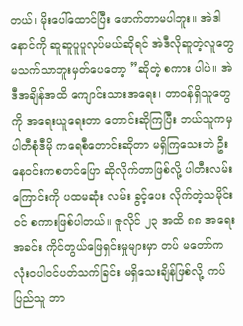တယ်၊ မိုးပေါ်ထောင်ပြီး ဖောက်တာမပါဘူး။ အဲဒါ နောင်ကို ဆူဆူပူပူလုပ်မယ်ဆိုရင် အဲဒီလိုဆူတဲ့လူတွေ မသက်သာဘူးမှတ်ပေတော့ ”ဆိုတဲ့ စကား ပါပဲ။ အဲဒီအချိန်အထိ ကျောင်းသားအရေး၊ တာဝန်ရှိသူတွေကို အရေးယူရေးတာ တောင်းဆိုကြပြီး ဘယ်သူကမှ ပါတီစုံဒီမို ကရေစီတောင်းဆိုတာ မရှိကြသေးဘဲ ဦးနေဝင်းကစတင်ပြော ဆိုလိုက်တာဖြစ်လို့ ပါတီးလမ်းကြောင်းကို ပထမဆုံး လမ်း ခွင့်ပေး လိုက်တဲ့သမိုင်းဝင် စကားဖြစ်ပါတယ်။ ဇူလိုင် ၂၃ အထိ ၈၈ အရေးအခင်း ကိုင်တွယ်ဖြေရှင်းမှုများမှာ တပ် မတော်က လုံးဝပါဝင်ပတ်သက်ခြင်း မရှိသေးချိန်ဖြစ်လို့ ကပ် ပြည်သူ ဘာ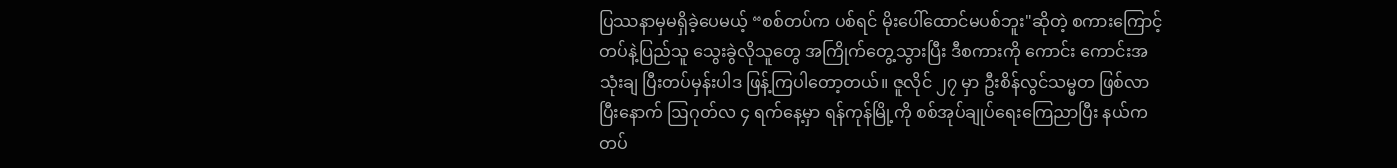ပြဿနာမှမရှိခဲ့ပေမယ့် “စစ်တပ်က ပစ်ရင် မိုးပေါ်ထောင်မပစ်ဘူး"ဆိုတဲ့ စကားကြောင့် တပ်နဲ့ပြည်သူ သွေးခွဲလိုသူတွေ အကြိုက်တွေ့သွားပြီး ဒီစကားကို ကောင်း ကောင်းအသုံးချ ပြီးတပ်မှန်းပါဒ ဖြန့်ကြပါတော့တယ်။ ဇူလိုင် ၂၇ မှာ ဦးစိန်လွင်သမ္မတ ဖြစ်လာပြီးနောက် ဩဂုတ်လ ၄ ရက်နေ့မှာ ရန်ကုန်မြို့ကို စစ်အုပ်ချုပ်ရေးကြေညာပြီး နယ်က တပ်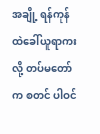အချို့ ရန်ကုန်ထဲခေါ်ယူရာကးလို့ တပ်မတော်က စတင် ပါဝင်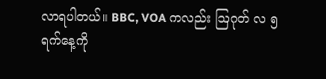လာရပါတယ်။ BBC, VOA ကလည်း ဩဂုတ် လ ၅ ရက်နေ့ကို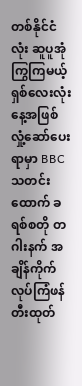တစ်နိုင်ငံလုံး ဆူပူအုံကြွကြမယ့် ရှစ်လေးလုံး နေ့အဖြစ် လှုံ့ဆော်ပေးရာမှာ BBC သတင်းထောက် ခရစ်စတို တဂါးနက် အချိန်ကိုက်လုပ်ကြံဖန်တီးထုတ်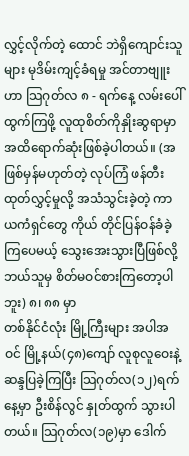လွှင့်လိုက်တဲ့ ထောင် ဘဲရှိကျောင်းသူများ မုဒိမ်းကျင့်ခံရမှု အင်တာဗျူးဟာ သြဂုတ်လ ၈ - ရက်နေ့ လမ်းပေါ် ထွက်ကြဖို့ လူထုစိတ်ကိုနှိုးဆွရာမှာ အထိရောက်ဆုံးဖြစ်ခဲ့ပါတယ်။ (အဖြစ်မှန်မဟုတ်တဲ့ လုပ်ကြံ ဖန်တီးထုတ်လွှင့်မှုလို့ အသံသွင်းခဲ့တဲ့ ကာယကံရှင်တွေ ကိုယ် တိုင်ပြန်ဝန်ခံခဲ့ကြပေမယ့် သွေးအေးသွားပြီဖြစ်လို့ ဘယ်သူမှ စိတ်မဝင်စားကြတော့ပါဘူး) ၈၊ ၈၈ မှာ
တစ်နိုင်ငံလုံး မြို့ကြီးများ အပါအဝင် မြို့နယ်(၄၈)ကျော် လူစုလူဝေးနဲ့ ဆန္ဒပြခဲ့ကြပြီး သြဂုတ်လ(၁၂)ရက်နေ့မှာ ဦးစိန်လွင် နှုတ်ထွက် သွားပါတယ်။ သြဂုတ်လ(၁၉)မှာ ဒေါက်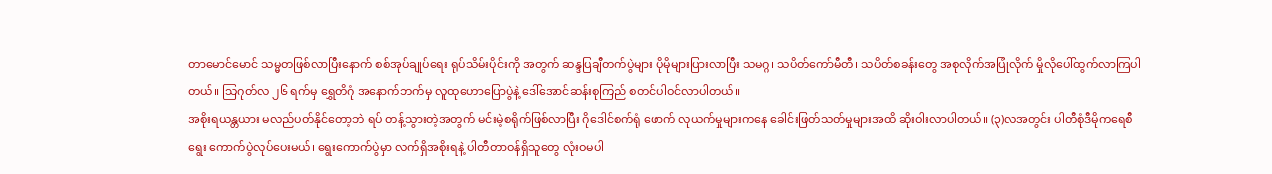တာမောင်မောင် သမ္မတဖြစ်လာပြီးနောက် စစ်အုပ်ချုပ်ရေး ရုပ်သိမ်းပိုင်းကို အတွက် ဆန္ဒပြချီတက်ပွဲများ ပိုမိုများပြားလာပြီး သမဂ္ဂ၊ သပိတ်ကော်မီတီ၊ သပိတ်စခန်းတွေ အစုလိုက်အပြုံလိုက် မှိုလိုပေါ်ထွက်လာကြပါတယ်။ သြဂုတ်လ ၂၆ ရက်မှ ရွှေတိဂုံ အနောက်ဘက်မှ လူထုဟောပြောပွဲနဲ့ ဒေါ်အောင်ဆန်းစုကြည် စတင်ပါဝင်လာပါတယ်။
အစိုးရယန္တယား မလည်ပတ်နိုင်တော့ဘဲ ရပ် တန့်သွားတဲ့အတွက် မင်းမဲ့စရိုက်ဖြစ်လာပြီး ဂိုဒေါင်စက်ရုံ ဖောက် လုယက်မှုများကနေ ခေါင်းဖြတ်သတ်မှုများအထိ ဆိုးဝါးလာပါတယ်။ (၃)လအတွင်း ပါတီစုံဒီမိုကရေစီ ရွေး ကောက်ပွဲလုပ်ပေးမယ်၊ ရွေးကောက်ပွဲမှာ လက်ရှိအစိုးရနဲ့ ပါတီတာဝန်ရှိသူတွေ လုံးဝမပါ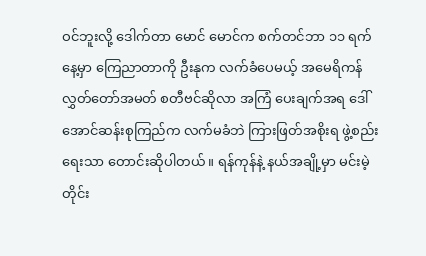ဝင်ဘူးလို့ ဒေါက်တာ မောင် မောင်က စက်တင်ဘာ ၁၁ ရက်နေ့မှာ ကြေညာတာကို ဦးနုက လက်ခံပေမယ့် အမေရိကန်လွှတ်တော်အမတ် စတီဗင်ဆိုလာ အကြံ ပေးချက်အရ ဒေါ်အောင်ဆန်းစုကြည်က လက်မခံဘဲ ကြားဖြတ်အစိုးရ ဖွဲ့စည်းရေးသာ တောင်းဆိုပါတယ်။ ရန်ကုန်နဲ့ နယ်အချို့မှာ မင်းမဲ့တိုင်း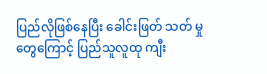ပြည်လိုဖြစ်နေပြီး ခေါင်းဖြတ် သတ် မှုတွေကြောင့် ပြည်သူလူထု ကျီး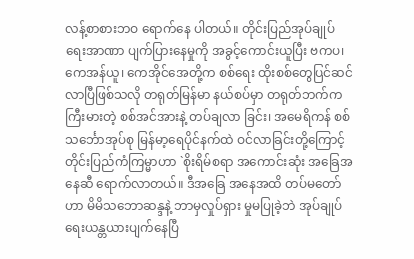လန့်စာစားဘဝ ရောက်နေ ပါတယ်။ တိုင်းပြည်အုပ်ချုပ်ရေးအာဏာ ပျက်ပြားနေမှုကို အခွင့်ကောင်းယူပြီး ဗကပ၊ ကေအန်ယူ၊ ကေအိုင်အေတို့က စစ်ရေး ထိုးစစ်တွေပြင်ဆင်လာပြီဖြစ်သလို တရုတ်မြန်မာ နယ်စပ်မှာ တရုတ်ဘက်ကကြီးမားတဲ့ စစ်အင်အားနဲ့ တပ်ချလာ ခြင်း၊ အမေရိကန် စစ်သင်္ဘောအုပ်စု မြန်မာ့ရေပိုင်နက်ထဲ ဝင်လာခြင်းတို့ကြောင့် တိုင်းပြည်ကံကြမ္မာဟာ `စိုးရိမ်စရာ အကောင်းဆုံး အခြေအနေဆီ ရောက်လာတယ်။ ဒီအခြေ အနေအထိ တပ်မတော်ဟာ မိမိသဘောဆန္ဒနဲ့ ဘာမှလှုပ်ရှား မှုမပြုခဲ့ဘဲ အုပ်ချုပ်ရေးယန္တယားပျက်နေပြီ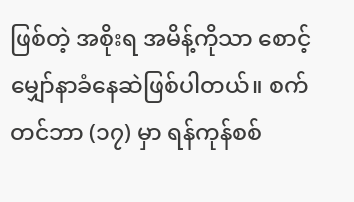ဖြစ်တဲ့ အစိုးရ အမိန့်ကိုသာ စောင့်မျှော်နာခံနေဆဲဖြစ်ပါတယ်။ စက်တင်ဘာ (၁၇) မှာ ရန်ကုန်စစ်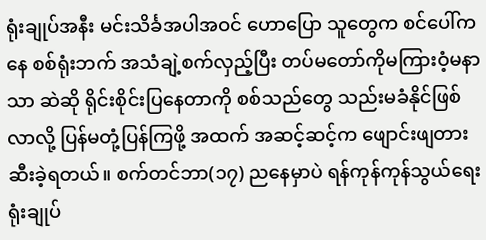ရုံးချုပ်အနီး မင်းသိင်္ခအပါအဝင် ဟောပြော သူတွေက စင်ပေါ်ကနေ စစ်ရုံးဘက် အသံချဲ့စက်လှည့်ပြီး တပ်မတော်ကိုမကြားဝံ့မနာသာ ဆဲဆို ရိုင်းစိုင်းပြနေတာကို စစ်သည်တွေ သည်းမခံနိုင်ဖြစ်လာလို့ ပြန်မတုံ့ပြန်ကြဖို့ အထက် အဆင့်ဆင့်က ဖျောင်းဖျတားဆီးခဲ့ရတယ်။ စက်တင်ဘာ(၁၇) ညနေမှာပဲ ရန်ကုန်ကုန်သွယ်ရေးရုံးချုပ်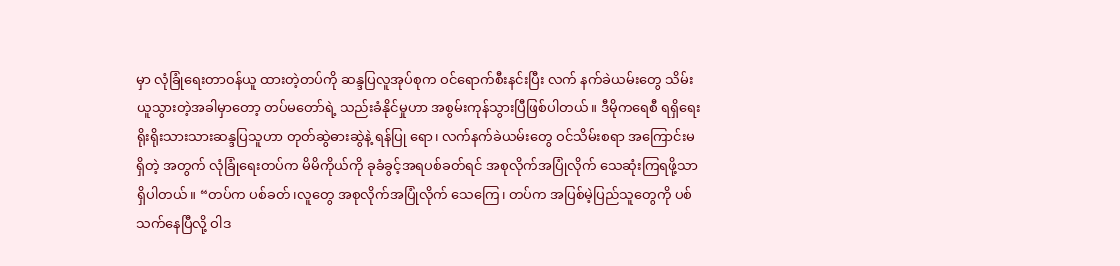မှာ လုံခြုံရေးတာဝန်ယူ ထားတဲ့တပ်ကို ဆန္ဒပြလူအုပ်စုက ဝင်ရောက်စီးနင်းပြီး လက် နက်ခဲယမ်းတွေ သိမ်းယူသွားတဲ့အခါမှာတော့ တပ်မတော်ရဲ့ သည်းခံနိုင်မှုဟာ အစွမ်းကုန်သွားပြီဖြစ်ပါတယ်။ ဒီမိုကရေစီ ရရှိရေး ရိုးရိုးသားသားဆန္ဒပြသူဟာ တုတ်ဆွဲဓားဆွဲနဲ့ ရန်ပြု ရော၊ လက်နက်ခဲယမ်းတွေ ဝင်သိမ်းစရာ အကြောင်းမရှိတဲ့ အတွက် လုံခြုံရေးတပ်က မိမိကိုယ်ကို ခုခံခွင့်အရပစ်ခတ်ရင် အစုလိုက်အပြုံလိုက် သေဆုံးကြရဖို့သာရှိပါတယ်။ “တပ်က ပစ်ခတ်၊လူတွေ အစုလိုက်အပြုံလိုက် သေကြေ၊ တပ်က အပြစ်မဲ့ပြည်သူတွေကို ပစ်သက်နေပြီလို့ ဝါဒ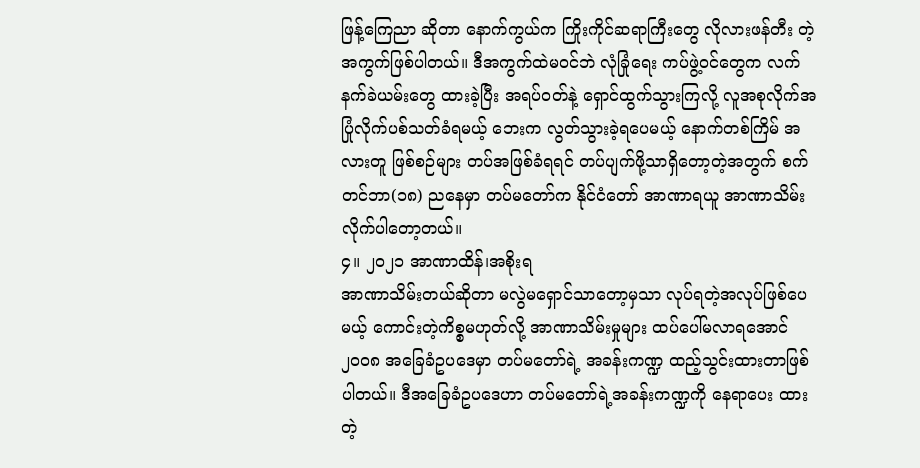ဖြန့်ကြေညာ ဆိုတာ နောက်ကွယ်က ကြိုးကိုင်ဆရာကြီးတွေ လိုလားဖန်တီး တဲ့ အကွက်ဖြစ်ပါတယ်။ ဒီအကွက်ထဲမဝင်ဘဲ လုံခြုံရေး ကပ်ဖွဲ့ဝင်တွေက လက်နက်ခဲယမ်းတွေ ထားခဲ့ပြီး အရပ်ဝတ်နဲ့ ရှောင်ထွက်သွားကြလို့ လူအစုလိုက်အပြုံလိုက်ပစ်သတ်ခံရမယ့် ဘေးက လွတ်သွားခဲ့ရပေမယ့် နောက်တစ်ကြိမ် အလားတူ ဖြစ်စဉ်များ တပ်အဖြစ်ခံရရင် တပ်ပျက်ဖို့သာရှိတော့တဲ့အတွက် စက်တင်ဘာ(၁၈) ညနေမှာ တပ်မတော်က နိုင်ငံတော် အာဏာရယူ အာဏာသိမ်းလိုက်ပါတော့တယ်။
၄။ ၂၀၂၁ အာဏာထိန်၊အစိုးရ
အာဏာသိမ်းတယ်ဆိုတာ မလွဲမရှောင်သာတော့မှသာ လုပ်ရတဲ့အလုပ်ဖြစ်ပေမယ့် ကောင်းတဲ့ကိစ္စမဟုတ်လို့ အာဏာသိမ်းမှုများ ထပ်ပေါ်မလာရအောင် ၂၀၀၈ အခြေခံဥပဒေမှာ တပ်မတော်ရဲ့ အခန်းကဏ္ဍ ထည့်သွင်းထားတာဖြစ်ပါတယ်။ ဒီအခြေခံဥပဒေဟာ တပ်မတော်ရဲ့အခန်းကဏ္ဍကို နေရာပေး ထားတဲ့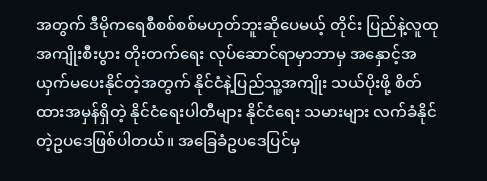အတွက် ဒီမိုကရေစီစစ်စစ်မဟုတ်ဘူးဆိုပေမယ့် တိုင်း ပြည်နဲ့လူထု အကျိုးစီးပွား တိုးတက်ရေး လုပ်ဆောင်ရာမှာဘာမှ အနှောင့်အယှက်မပေးနိုင်တဲ့အတွက် နိုင်ငံနဲ့ပြည်သူ့အကျိုး သယ်ပိုးဖို့ စိတ်ထားအမှန်ရှိတဲ့ နိုင်ငံရေးပါတီများ နိုင်ငံရေး သမားများ လက်ခံနိုင်တဲ့ဥပဒေဖြစ်ပါတယ်။ အခြေခံဥပဒေပြင်မှ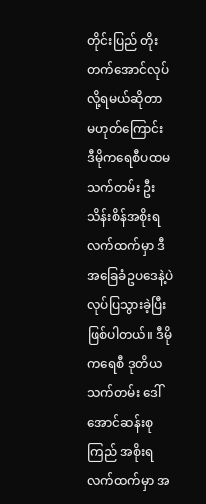တိုင်းပြည် တိုးတက်အောင်လုပ်လို့ရမယ်ဆိုတာ မဟုတ်ကြောင်း ဒီမိုကရေစီပထမသက်တမ်း ဦးသိန်းစိန်အစိုးရလက်ထက်မှာ ဒီအခြေခံဥပဒေနဲ့ပဲ လုပ်ပြသွားခဲ့ပြီးဖြစ်ပါတယ်။ ဒီမိုကရေစီ ဒုတိယသက်တမ်း ဒေါ်အောင်ဆန်းစုကြည် အစိုးရလက်ထက်မှာ အ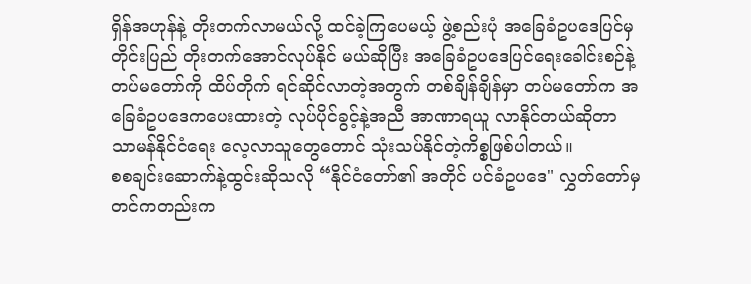ရှိန်အဟုန်နဲ့ တိုးတက်လာမယ်လို့ ထင်ခဲ့ကြပေမယ့် ဖွဲ့စည်းပုံ အခြေခံဥပဒေပြင်မှ တိုင်းပြည် တိုးတက်အောင်လုပ်နိုင် မယ်ဆိုပြီး အခြေခံဥပဒေပြင်ရေးခေါင်းစဉ်နဲ့ တပ်မတော်ကို ထိပ်တိုက် ရင်ဆိုင်လာတဲ့အတွက် တစ်ချိန်ချိန်မှာ တပ်မတော်က အခြေခံဥပဒေကပေးထားတဲ့ လုပ်ပိုင်ခွင့်နဲ့အညီ အာဏာရယူ လာနိုင်တယ်ဆိုတာ သာမန်နိုင်ငံရေး လေ့လာသူတွေတောင် သုံးသပ်နိုင်တဲ့ကိစ္စဖြစ်ပါတယ်။
စစချင်းဆောက်နဲ့ထွင်းဆိုသလို “နိုင်ငံတော်၏ အတိုင် ပင်ခံဥပဒေ" လွှတ်တော်မှ တင်ကတည်းက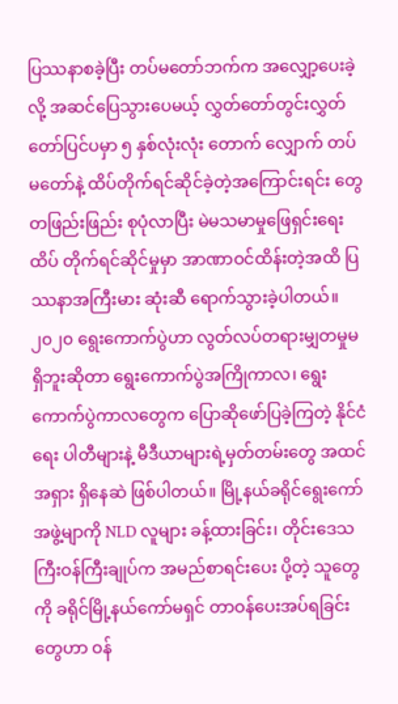ပြဿနာစခဲ့ပြီး တပ်မတော်ဘက်က အလျှော့ပေးခဲ့လို့ အဆင်ပြေသွားပေမယ့် လွှတ်တော်တွင်းလွှတ်တော်ပြင်ပမှာ ၅ နှစ်လုံးလုံး တောက် လျှောက် တပ်မတော်နဲ့ ထိပ်တိုက်ရင်ဆိုင်ခဲ့တဲ့အကြောင်းရင်း တွေ တဖြည်းဖြည်း စုပုံလာပြီး မဲမသမာမှုဖြေရှင်းရေး ထိပ် တိုက်ရင်ဆိုင်မှုမှာ အာဏာဝင်ထိန်းတဲ့အထိ ပြဿနာအကြီးမား ဆုံးဆီ ရောက်သွားခဲ့ပါတယ်။၂၀၂၀ ရွေးကောက်ပွဲဟာ လွတ်လပ်တရားမျှတမှုမရှိဘူးဆိုတာ ရွေးကောက်ပွဲအကြိုကာလ၊ ရွေးကောက်ပွဲကာလတွေက ပြောဆိုဖော်ပြခဲ့ကြတဲ့ နိုင်ငံရေး ပါတီများနဲ့ မီဒီယာများရဲ့မှတ်တမ်းတွေ အထင်အရှား ရှိနေဆဲ ဖြစ်ပါတယ်။ မြို့နယ်ခရိုင်ရွေးကော်အဖွဲ့မျာကို NLD လူများ ခန့်ထားခြင်း၊ တိုင်းဒေသကြီးဝန်ကြီးချုပ်က အမည်စာရင်းပေး ပို့တဲ့ သူတွေကို ခရိုင်မြို့နယ်ကော်မရှင် တာဝန်ပေးအပ်ရခြင်း တွေဟာ ဝန်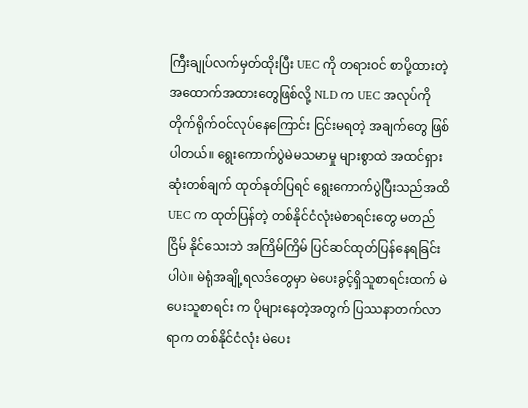ကြီးချုပ်လက်မှတ်ထိုးပြီး UEC ကို တရားဝင် စာပို့ထားတဲ့ အထောက်အထားတွေဖြစ်လို့ NLD က UEC အလုပ်ကို တိုက်ရိုက်ဝင်လုပ်နေကြောင်း ငြင်းမရတဲ့ အချက်တွေ ဖြစ်ပါတယ်။ ရွေးကောက်ပွဲမဲမသမာမှု များစွာထဲ အထင်ရှား ဆုံးတစ်ချက် ထုတ်နုတ်ပြရင် ရွေးကောက်ပွဲပြီးသည်အထိ UEC က ထုတ်ပြန်တဲ့ တစ်နိုင်ငံလုံးမဲစာရင်းတွေ မတည်ငြိမ် နိုင်သေးဘဲ အကြိမ်ကြိမ် ပြင်ဆင်ထုတ်ပြန်နေရခြင်းပါပဲ။ မဲရုံအချို့ရလဒ်တွေမှာ မဲပေးခွင့်ရှိသူစာရင်းထက် မဲပေးသူစာရင်း က ပိုများနေတဲ့အတွက် ပြဿနာတက်လာရာက တစ်နိုင်ငံလုံး မဲပေး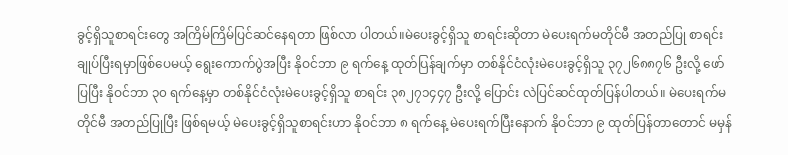ခွင့်ရှိသူစာရင်းတွေ အကြိမ်ကြိမ်ပြင်ဆင်နေရတာ ဖြစ်လာ ပါတယ်။မဲပေးခွင့်ရှိသူ စာရင်းဆိုတာ မဲပေးရက်မတိုင်မီ အတည်ပြု စာရင်းချုပ်ပြီးရမှာဖြစ်ပေမယ့် ရွေးကောက်ပွဲအပြီး နိုဝင်ဘာ ၉ ရက်နေ့ ထုတ်ပြန်ချက်မှာ တစ်နိုင်ငံလုံးမဲပေးခွင့်ရှိသူ ၃၇၂၆၈၈၇၆ ဦးလို့ ဖော်ပြပြီး နိုဝင်ဘာ ၃၀ ရက်နေ့မှာ တစ်နိုင်ငံလုံးမဲပေးခွင့်ရှိသူ စာရင်း ၃၈၂၇၁၄၄၇ ဦးလို့ ပြောင်း လဲပြင်ဆင်ထုတ်ပြန်ပါတယ်။ မဲပေးရက်မတိုင်မီ အတည်ပြုပြီး ဖြစ်ရမယ့် မဲပေးခွင့်ရှိသူစာရင်းဟာ နိုဝင်ဘာ ၈ ရက်နေ့ မဲပေးရက်ပြီးနောက် နိုဝင်ဘာ ၉ ထုတ်ပြန်တာတောင် မမှန်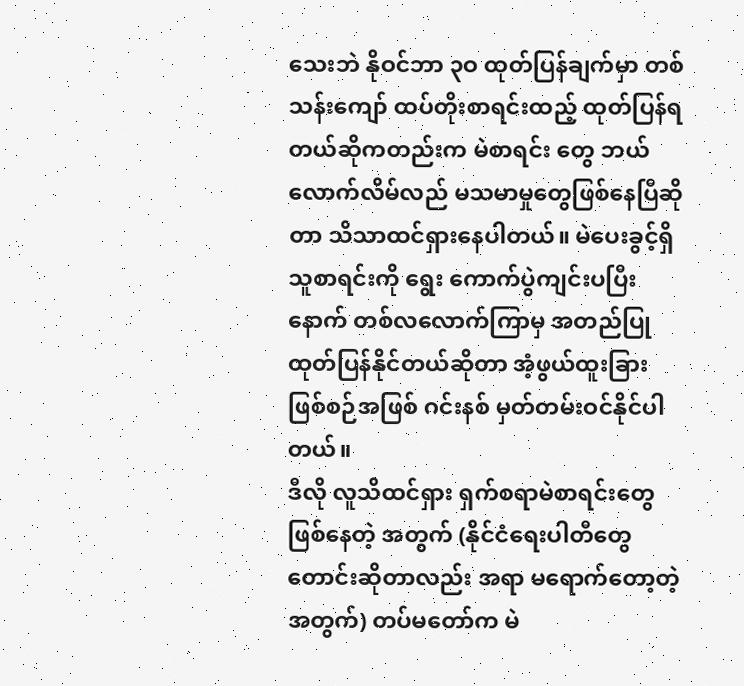သေးဘဲ နိုဝင်ဘာ ၃ဝ ထုတ်ပြန်ချက်မှာ တစ်သန်းကျော် ထပ်တိုးစာရင်းထည့် ထုတ်ပြန်ရတယ်ဆိုကတည်းက မဲစာရင်း တွေ ဘယ်လောက်လိမ်လည် မသမာမှုတွေဖြစ်နေပြီဆိုတာ သိသာထင်ရှားနေပါတယ်။ မဲပေးခွင့်ရှိသူစာရင်းကို ရွေး ကောက်ပွဲကျင်းပပြီးနောက် တစ်လလောက်ကြာမှ အတည်ပြု ထုတ်ပြန်နိုင်တယ်ဆိုတာ အံ့ဖွယ်ထူးခြားဖြစ်စဉ်အဖြစ် ဂင်းနစ် မှတ်တမ်းဝင်နိုင်ပါတယ်။
ဒီလို လူသိထင်ရှား ရှက်စရာမဲစာရင်းတွေဖြစ်နေတဲ့ အတွက် (နိုင်ငံရေးပါတီတွေ တောင်းဆိုတာလည်း အရာ မရောက်တော့တဲ့အတွက်) တပ်မတော်က မဲ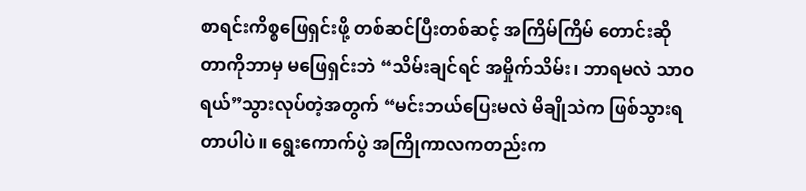စာရင်းကိစ္စဖြေရှင်းဖို့ တစ်ဆင်ပြီးတစ်ဆင့် အကြိမ်ကြိမ် တောင်းဆိုတာကိုဘာမှ မဖြေရှင်းဘဲ “သိမ်းချင်ရင် အမှိုက်သိမ်း၊ ဘာရမလဲ သာဝ ရယ်”သွားလုပ်တဲ့အတွက် “မင်းဘယ်ပြေးမလဲ မိချိုသဲက ဖြစ်သွားရတာပါပဲ။ ရွေးကောက်ပွဲ အကြိုကာလကတည်းက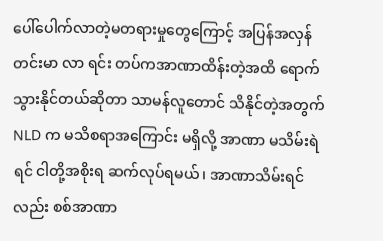ပေါ်ပေါက်လာတဲ့မတရားမှုတွေကြောင့် အပြန်အလှန်တင်းမာ လာ ရင်း တပ်ကအာဏာထိန်းတဲ့အထိ ရောက်သွားနိုင်တယ်ဆိုတာ သာမန်လူတောင် သိနိုင်တဲ့အတွက် NLD က မသိစရာအကြောင်း မရှိလို့ အာဏာ မသိမ်းရဲရင် ငါတို့အစိုးရ ဆက်လုပ်ရမယ်၊ အာဏာသိမ်းရင်လည်း စစ်အာဏာ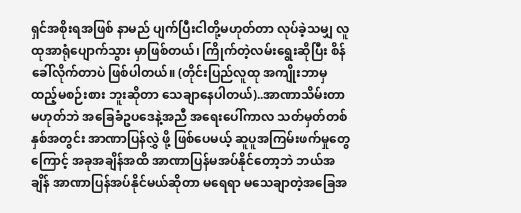ရှင်အစိုးရအဖြစ် နာမည် ပျက်ပြီးငါတို့မဟုတ်တာ လုပ်ခဲ့သမျှ လူထုအာရုံပျောက်သွား မှာဖြစ်တယ်၊ ကြိုက်တဲ့လမ်းရွေးဆိုပြီး စိန်ခေါ်လိုက်တာပဲ ဖြစ်ပါတယ်။ (တိုင်းပြည်လူထု အကျိုးဘာမှ ထည့်မစဉ်းစား ဘူးဆိုတာ သေချာနေပါတယ်)..အာဏာသိမ်းတာမဟုတ်ဘဲ အခြေခံဥပဒေနဲ့အညီ အရေးပေါ်ကာလ သတ်မှတ်တစ်နှစ်အတွင်း အာဏာပြန်လွှဲ ဖို့ ဖြစ်ပေမယ့် ဆူပူအကြမ်းဖက်မှုတွေကြောင့် အခုအချိန်အထိ အာဏာပြန်မအပ်နိုင်တော့ဘဲ ဘယ်အချိန် အာဏာပြန်အပ်နိုင်မယ်ဆိုတာ မရေရာ မသေချာတဲ့အခြေအ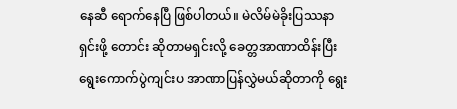နေဆီ ရောက်နေပြီ ဖြစ်ပါတယ်။ မဲလိမ်မဲခိုးပြဿနာရှင်းဖို့ တောင်း ဆိုတာမရှင်းလို့ ခေတ္တအာဏာထိန်းပြီး ရွေးကောက်ပွဲကျင်းပ အာဏာပြန်လွှဲမယ်ဆိုတာကို ရွေး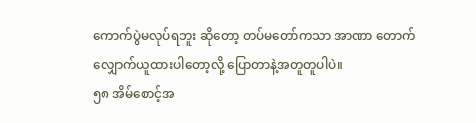ကောက်ပွဲမလုပ်ရဘူး ဆိုတော့ တပ်မတော်ကသာ အာဏာ တောက်လျှောက်ယူထားပါတော့လို့ ပြောတာနဲ့အတူတူပါပဲ။
၅၈ အိမ်စောင့်အ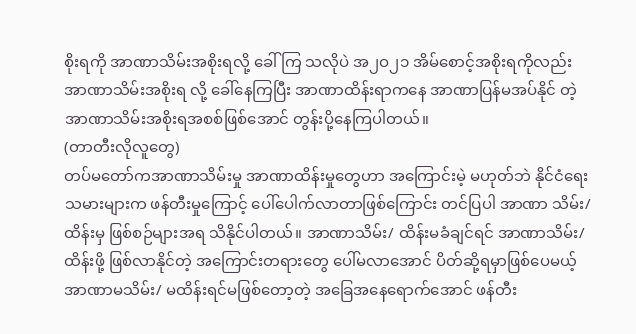စိုးရကို အာဏာသိမ်းအစိုးရလို့ ခေါ်ကြ သလိုပဲ အ၂ဝ၂၁ အိမ်စောင့်အစိုးရကိုလည်း အာဏာသိမ်းအစိုးရ လို့ ခေါ်နေကြပြီး အာဏာထိန်းရာကနေ အာဏာပြန်မအပ်နိုင် တဲ့ အာဏာသိမ်းအစိုးရအစစ်ဖြစ်အောင် တွန်းပို့နေကြပါတယ်။
(တာတီးလိုလူတွေ)
တပ်မတော်ကအာဏာသိမ်းမှု အာဏာထိန်းမှုတွေဟာ အကြောင်းမဲ့ မဟုတ်ဘဲ နိုင်ငံရေးသမားများက ဖန်တီးမှုကြောင့် ပေါ်ပေါက်လာတာဖြစ်ကြောင်း တင်ပြပါ အာဏာ သိမ်း/ထိန်းမှ ဖြစ်စဉ်များအရ သိနိုင်ပါတယ်။ အာဏာသိမ်း/ ထိန်းမခံချင်ရင် အာဏာသိမ်း/ထိန်းဖို့ ဖြစ်လာနိုင်တဲ့ အကြောင်းတရားတွေ ပေါ်မလာအောင် ပိတ်ဆို့ရမှာဖြစ်ပေမယ့် အာဏာမသိမ်း/ မထိန်းရင်မဖြစ်တော့တဲ့ အခြေအနေရောက်အောင် ဖန်တီး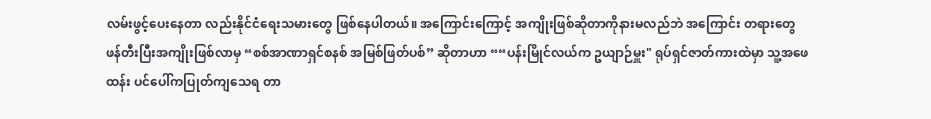လမ်းဖွင့်ပေးနေတာ လည်းနိုင်ငံရေးသမားတွေ ဖြစ်နေပါတယ်။ အကြောင်းကြောင့် အကျိုးဖြစ်ဆိုတာကိုနားမလည်ဘဲ အကြောင်း တရားတွေ ဖန်တီးပြီးအကျိုးဖြစ်လာမှ “စစ်အာဏာရှင်စနစ် အမြစ်ဖြတ်ပစ်” ဆိုတာဟာ ““ပန်းမြိုင်လယ်က ဥယျာဉ်မှူး" ရုပ်ရှင်ဇာတ်ကားထဲမှာ သူ့အဖေထန်း ပင်ပေါ်ကပြုတ်ကျသေရ တာ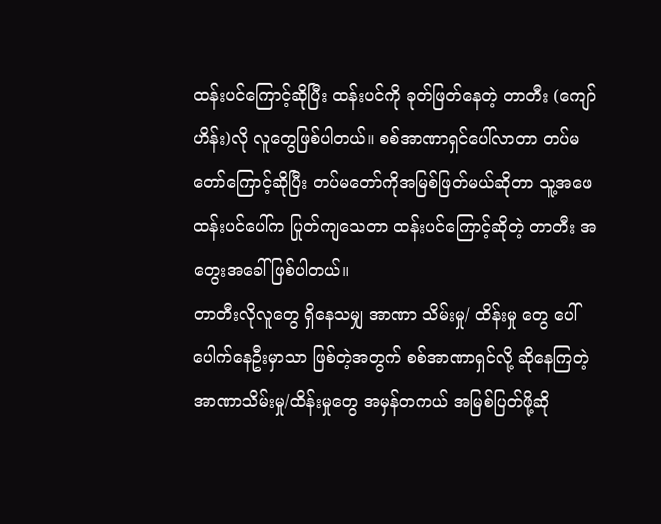ထန်းပင်ကြောင့်ဆိုပြီး ထန်းပင်ကို ခုတ်ဖြတ်နေတဲ့ တာတီး (ကျော်ဟိန်း)လို လူတွေဖြစ်ပါတယ်။ စစ်အာဏာရှင်ပေါ်လာတာ တပ်မတော်ကြောင့်ဆိုပြီး တပ်မတော်ကိုအမြစ်ဖြတ်မယ်ဆိုတာ သူ့အဖေ ထန်းပင်ပေါ်က ပြုတ်ကျသေတာ ထန်းပင်ကြောင့်ဆိုတဲ့ တာတီး အတွေးအခေါ်ဖြစ်ပါတယ်။
တာတီးလိုလူတွေ ရှိနေသမျှ အာဏာ သိမ်းမှု/ ထိန်းမှု တွေ ပေါ်ပေါက်နေဦးမှာသာ ဖြစ်တဲ့အတွက် စစ်အာဏာရှင်လို့ ဆိုနေကြတဲ့ အာဏာသိမ်းမှု/ထိန်းမှုတွေ အမှန်တကယ် အမြစ်ပြတ်ဖို့ဆို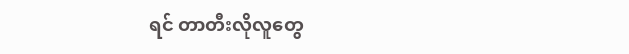ရင် တာတီးလိုလူတွေ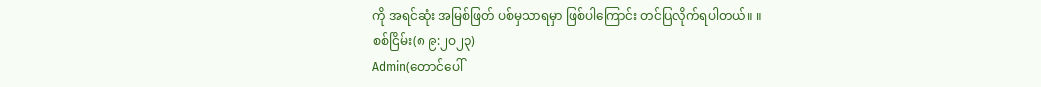ကို အရင်ဆုံး အမြစ်ဖြတ် ပစ်မှသာရမှာ ဖြစ်ပါကြောင်း တင်ပြလိုက်ရပါတယ်။ ။
စစ်ငြိမ်း(၈ ၉:၂ဝ၂၃)
Admin(တောင်ပေါ်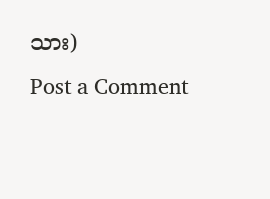သား)
Post a Comment